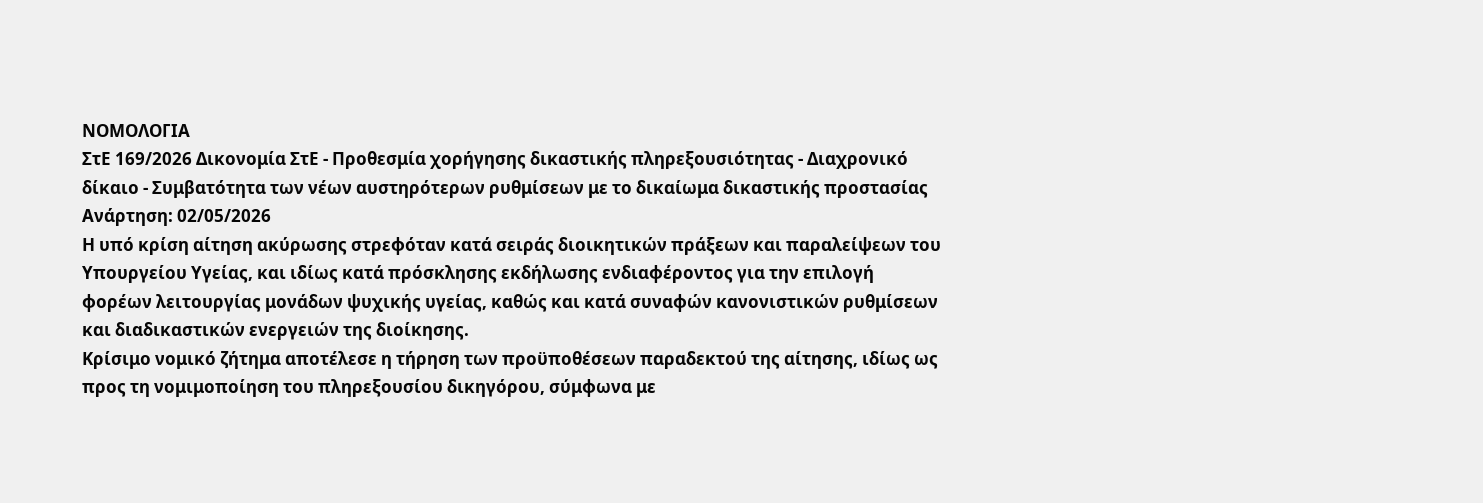ΝΟΜΟΛΟΓΙΑ
ΣτΕ 169/2026 Δικονομία ΣτΕ - Προθεσμία χορήγησης δικαστικής πληρεξουσιότητας - Διαχρονικό δίκαιο - Συμβατότητα των νέων αυστηρότερων ρυθμίσεων με το δικαίωμα δικαστικής προστασίας
Ανάρτηση: 02/05/2026
Η υπό κρίση αίτηση ακύρωσης στρεφόταν κατά σειράς διοικητικών πράξεων και παραλείψεων του Υπουργείου Υγείας, και ιδίως κατά πρόσκλησης εκδήλωσης ενδιαφέροντος για την επιλογή φορέων λειτουργίας μονάδων ψυχικής υγείας, καθώς και κατά συναφών κανονιστικών ρυθμίσεων και διαδικαστικών ενεργειών της διοίκησης.
Κρίσιμο νομικό ζήτημα αποτέλεσε η τήρηση των προϋποθέσεων παραδεκτού της αίτησης, ιδίως ως προς τη νομιμοποίηση του πληρεξουσίου δικηγόρου, σύμφωνα με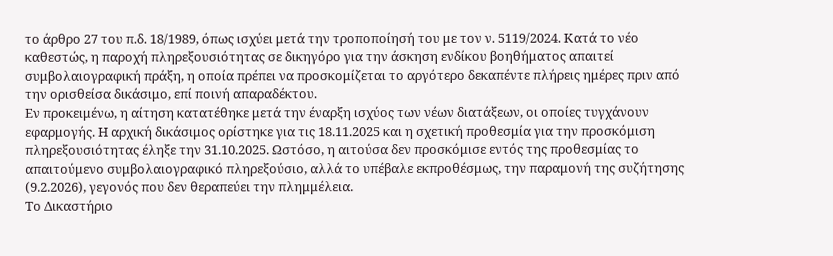το άρθρο 27 του π.δ. 18/1989, όπως ισχύει μετά την τροποποίησή του με τον ν. 5119/2024. Κατά το νέο καθεστώς, η παροχή πληρεξουσιότητας σε δικηγόρο για την άσκηση ενδίκου βοηθήματος απαιτεί συμβολαιογραφική πράξη, η οποία πρέπει να προσκομίζεται το αργότερο δεκαπέντε πλήρεις ημέρες πριν από την ορισθείσα δικάσιμο, επί ποινή απαραδέκτου.
Εν προκειμένω, η αίτηση κατατέθηκε μετά την έναρξη ισχύος των νέων διατάξεων, οι οποίες τυγχάνουν εφαρμογής. Η αρχική δικάσιμος ορίστηκε για τις 18.11.2025 και η σχετική προθεσμία για την προσκόμιση πληρεξουσιότητας έληξε την 31.10.2025. Ωστόσο, η αιτούσα δεν προσκόμισε εντός της προθεσμίας το απαιτούμενο συμβολαιογραφικό πληρεξούσιο, αλλά το υπέβαλε εκπροθέσμως, την παραμονή της συζήτησης (9.2.2026), γεγονός που δεν θεραπεύει την πλημμέλεια.
Το Δικαστήριο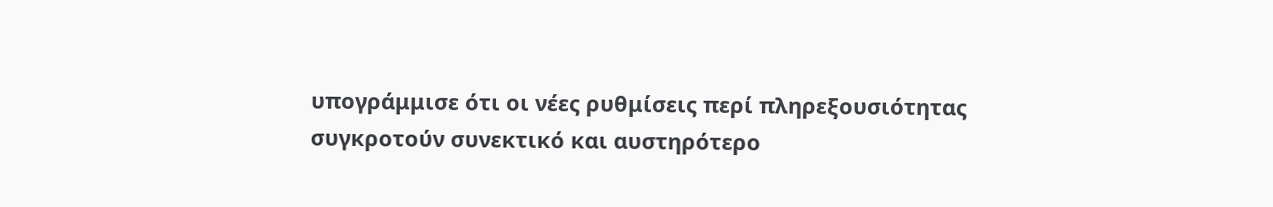υπογράμμισε ότι οι νέες ρυθμίσεις περί πληρεξουσιότητας συγκροτούν συνεκτικό και αυστηρότερο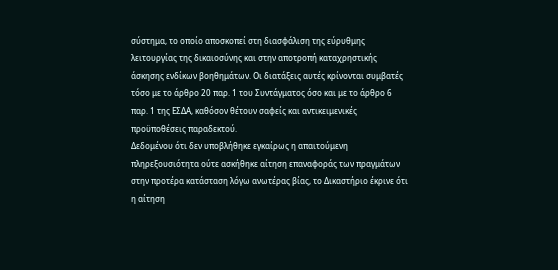σύστημα, το οποίο αποσκοπεί στη διασφάλιση της εύρυθμης λειτουργίας της δικαιοσύνης και στην αποτροπή καταχρηστικής άσκησης ενδίκων βοηθημάτων. Οι διατάξεις αυτές κρίνονται συμβατές τόσο με το άρθρο 20 παρ. 1 του Συντάγματος όσο και με το άρθρο 6 παρ. 1 της ΕΣΔΑ, καθόσον θέτουν σαφείς και αντικειμενικές προϋποθέσεις παραδεκτού.
Δεδομένου ότι δεν υποβλήθηκε εγκαίρως η απαιτούμενη πληρεξουσιότητα ούτε ασκήθηκε αίτηση επαναφοράς των πραγμάτων στην προτέρα κατάσταση λόγω ανωτέρας βίας, το Δικαστήριο έκρινε ότι η αίτηση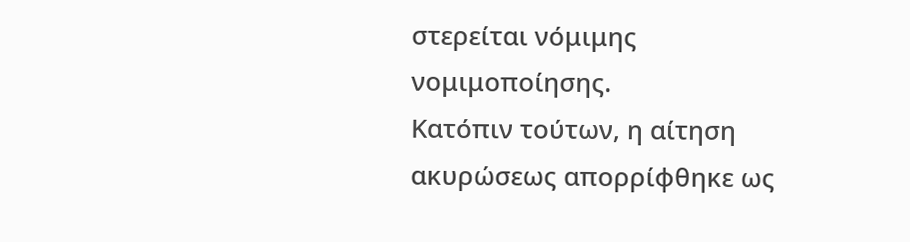στερείται νόμιμης νομιμοποίησης.
Κατόπιν τούτων, η αίτηση ακυρώσεως απορρίφθηκε ως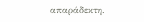απαράδεκτη.